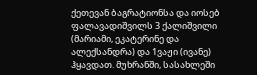ქეთევან ბაგრატიონსა და იოსებ ფალავადიშვილს 3 ქალიშვილი (მარიამი, ეკატერინე და ალექსანდრა) და 1ვაჟი (ივანე) ჰყავდათ. მუხრანში, სასახლეში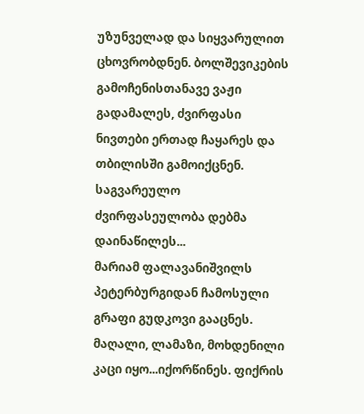უზუნველად და სიყვარულით ცხოვრობდნენ. ბოლშევიკების გამოჩენისთანავე ვაჟი გადამალეს, ძვირფასი ნივთები ერთად ჩაყარეს და თბილისში გამოიქცნენ.
საგვარეულო ძვირფასეულობა დებმა დაინაწილეს...
მარიამ ფალავანიშვილს პეტერბურგიდან ჩამოსული გრაფი გუდკოვი გააცნეს. მაღალი, ლამაზი, მოხდენილი კაცი იყო...იქორწინეს. ფიქრის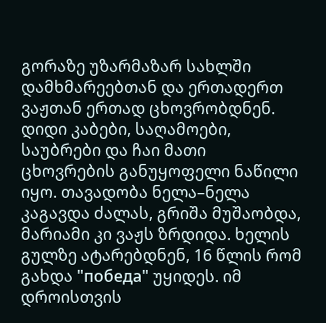გორაზე უზარმაზარ სახლში დამხმარეებთან და ერთადერთ ვაჟთან ერთად ცხოვრობდნენ. დიდი კაბები, საღამოები, საუბრები და ჩაი მათი ცხოვრების განუყოფელი ნაწილი იყო. თავადობა ნელა–ნელა კაგავდა ძალას, გრიშა მუშაობდა, მარიამი კი ვაჟს ზრდიდა. ხელის გულზე ატარებდნენ, 16 წლის რომ გახდა "победа" უყიდეს. იმ დროისთვის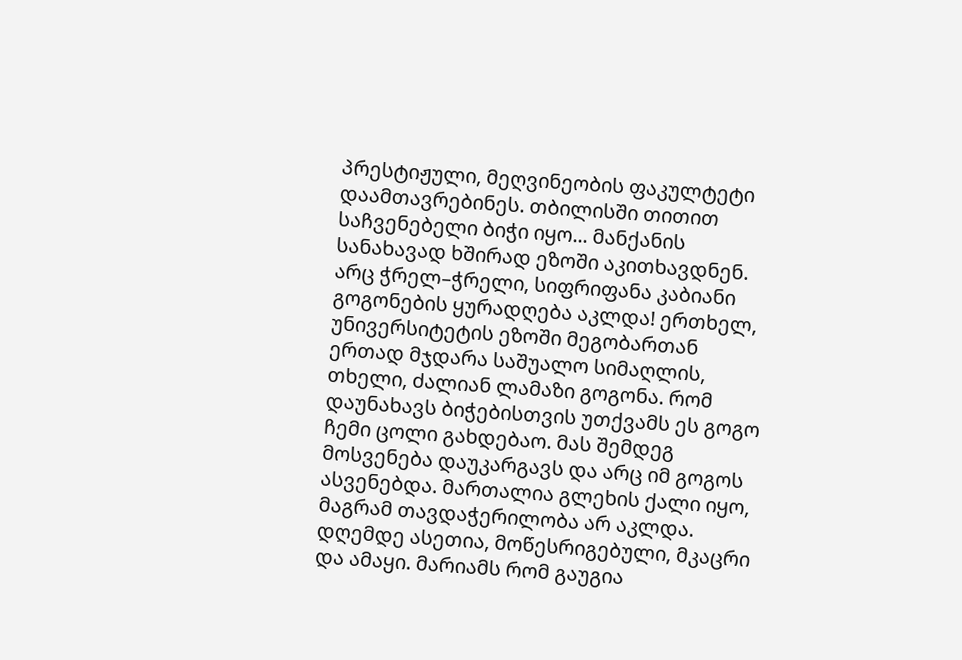პრესტიჟული, მეღვინეობის ფაკულტეტი დაამთავრებინეს. თბილისში თითით საჩვენებელი ბიჭი იყო... მანქანის სანახავად ხშირად ეზოში აკითხავდნენ. არც ჭრელ–ჭრელი, სიფრიფანა კაბიანი გოგონების ყურადღება აკლდა! ერთხელ, უნივერსიტეტის ეზოში მეგობართან ერთად მჯდარა საშუალო სიმაღლის, თხელი, ძალიან ლამაზი გოგონა. რომ დაუნახავს ბიჭებისთვის უთქვამს ეს გოგო ჩემი ცოლი გახდებაო. მას შემდეგ მოსვენება დაუკარგავს და არც იმ გოგოს ასვენებდა. მართალია გლეხის ქალი იყო, მაგრამ თავდაჭერილობა არ აკლდა. დღემდე ასეთია, მოწესრიგებული, მკაცრი და ამაყი. მარიამს რომ გაუგია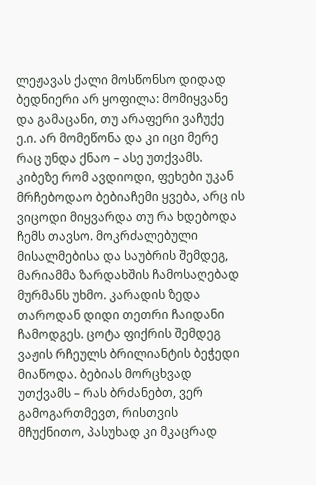ლეჟავას ქალი მოსწონსო დიდად ბედნიერი არ ყოფილა: მომიყვანე და გამაცანი, თუ არაფერი ვაჩუქე ე.ი. არ მომეწონა და კი იცი მერე რაც უნდა ქნაო – ასე უთქვამს.
კიბეზე რომ ავდიოდი, ფეხები უკან მრჩებოდაო ბებიაჩემი ყვება, არც ის ვიცოდი მიყვარდა თუ რა ხდებოდა ჩემს თავსო. მოკრძალებული მისალმებისა და საუბრის შემდეგ, მარიამმა ზარდახშის ჩამოსაღებად მურმანს უხმო. კარადის ზედა თაროდან დიდი თეთრი ჩაიდანი ჩამოდგეს. ცოტა ფიქრის შემდეგ ვაჟის რჩეულს ბრილიანტის ბეჭედი მიაწოდა. ბებიას მორცხვად უთქვამს – რას ბრძანებთ, ვერ გამოგართმევთ, რისთვის მჩუქნითო, პასუხად კი მკაცრად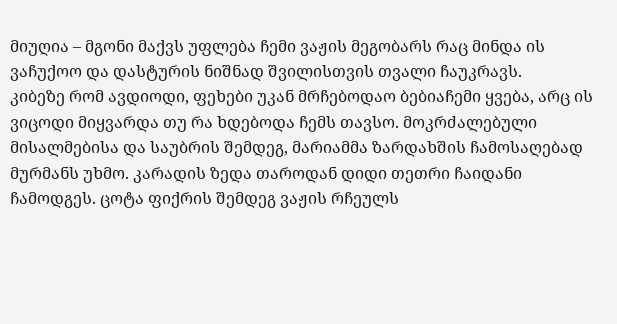მიუღია – მგონი მაქვს უფლება ჩემი ვაჟის მეგობარს რაც მინდა ის ვაჩუქოო და დასტურის ნიშნად შვილისთვის თვალი ჩაუკრავს.
კიბეზე რომ ავდიოდი, ფეხები უკან მრჩებოდაო ბებიაჩემი ყვება, არც ის ვიცოდი მიყვარდა თუ რა ხდებოდა ჩემს თავსო. მოკრძალებული მისალმებისა და საუბრის შემდეგ, მარიამმა ზარდახშის ჩამოსაღებად მურმანს უხმო. კარადის ზედა თაროდან დიდი თეთრი ჩაიდანი ჩამოდგეს. ცოტა ფიქრის შემდეგ ვაჟის რჩეულს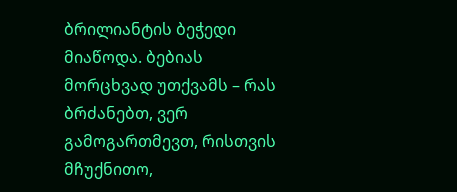ბრილიანტის ბეჭედი მიაწოდა. ბებიას მორცხვად უთქვამს – რას ბრძანებთ, ვერ გამოგართმევთ, რისთვის მჩუქნითო,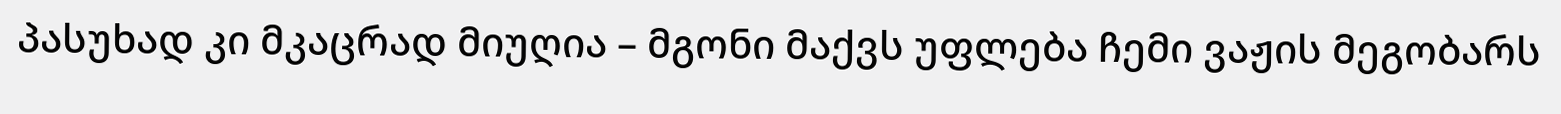პასუხად კი მკაცრად მიუღია – მგონი მაქვს უფლება ჩემი ვაჟის მეგობარს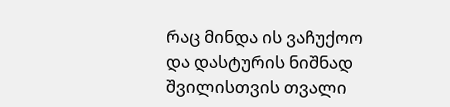რაც მინდა ის ვაჩუქოო და დასტურის ნიშნად შვილისთვის თვალი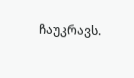ჩაუკრავს.